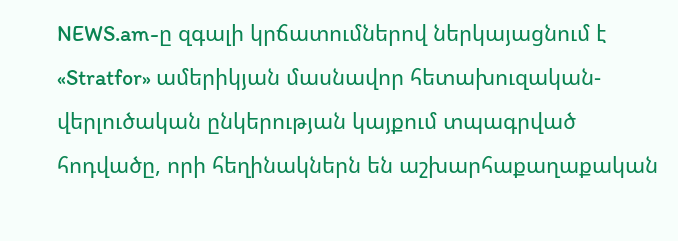NEWS.am-ը զգալի կրճատումներով ներկայացնում է «Stratfor» ամերիկյան մասնավոր հետախուզական-վերլուծական ընկերության կայքում տպագրված հոդվածը, որի հեղինակներն են աշխարհաքաղաքական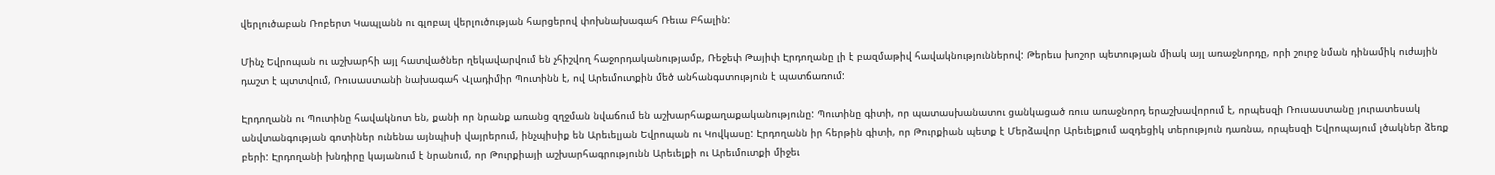վերլուծաբան Ռոբերտ Կապլանն ու գլոբալ վերլուծության հարցերով փոխնախագահ Ռեւա Բհալին:

Մինչ Եվրոպան ու աշխարհի այլ հատվածներ ղեկավարվում են չհիշվող հաջորդականությամբ, Ռեջեփ Թայիփ Էրդողանը լի է բազմաթիվ հավակնություններով: Թերեւս խոշոր պետության միակ այլ առաջնորդը, որի շուրջ նման դինամիկ ուժային դաշտ է պտտվում, Ռուսաստանի նախագահ Վլադիմիր Պուտինն է, ով Արեւմուտքին մեծ անհանգստություն է պատճառում:

Էրդողանն ու Պուտինը հավակնոտ են, քանի որ նրանք առանց զղջման նվաճում են աշխարհաքաղաքականությունը: Պուտինը գիտի, որ պատասխանատու ցանկացած ռուս առաջնորդ երաշխավորում է, որպեսզի Ռուսաստանը յուրատեսակ անվտանգության գոտիներ ունենա այնպիսի վայրերում, ինչպիսիք են Արեւելյան Եվրոպան ու Կովկասը: Էրդողանն իր հերթին գիտի, որ Թուրքիան պետք է Մերձավոր Արեւելքում ազդեցիկ տերություն դառնա, որպեսզի Եվրոպայում լծակներ ձեռք բերի: Էրդողանի խնդիրը կայանում է նրանում, որ Թուրքիայի աշխարհագրությունն Արեւելքի ու Արեւմուտքի միջեւ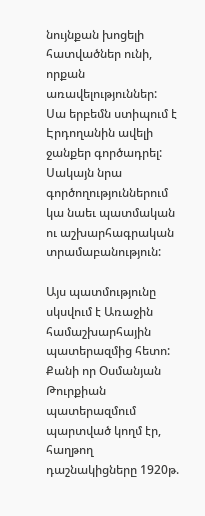նույնքան խոցելի հատվածներ ունի, որքան առավելություններ: Սա երբեմն ստիպում է Էրդողանին ավելի ջանքեր գործադրել: Սակայն նրա գործողություններում կա նաեւ պատմական ու աշխարհագրական տրամաբանություն:

Այս պատմությունը սկսվում է Առաջին համաշխարհային պատերազմից հետո: Քանի որ Օսմանյան Թուրքիան պատերազմում պարտված կողմ էր, հաղթող դաշնակիցները 1920թ.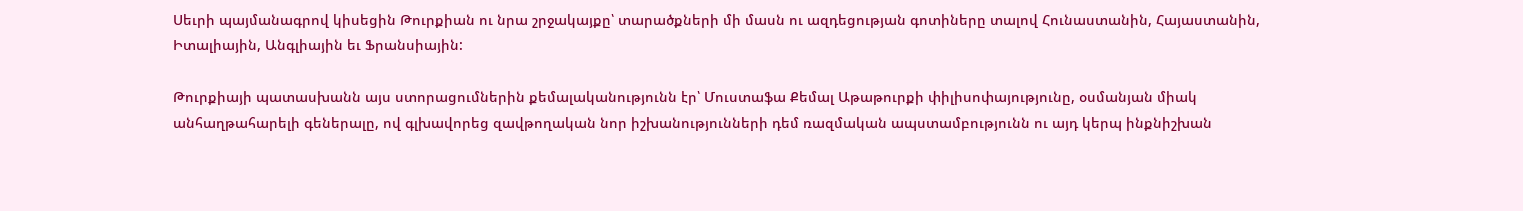Սեւրի պայմանագրով կիսեցին Թուրքիան ու նրա շրջակայքը՝ տարածքների մի մասն ու ազդեցության գոտիները տալով Հունաստանին, Հայաստանին, Իտալիային, Անգլիային եւ Ֆրանսիային:

Թուրքիայի պատասխանն այս ստորացումներին քեմալականությունն էր՝ Մուստաֆա Քեմալ Աթաթուրքի փիլիսոփայությունը, օսմանյան միակ անհաղթահարելի գեներալը, ով գլխավորեց զավթողական նոր իշխանությունների դեմ ռազմական ապստամբությունն ու այդ կերպ ինքնիշխան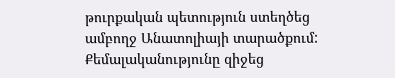թուրքական պետություն ստեղծեց ամբողջ Անատոլիայի տարածքում: Քեմալականությունը զիջեց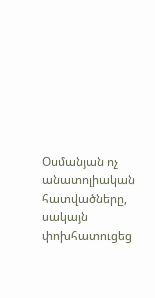Օսմանյան ոչ անատոլիական հատվածները, սակայն փոխհատուցեց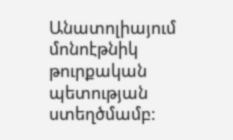Անատոլիայում մոնոէթնիկ թուրքական պետության ստեղծմամբ: